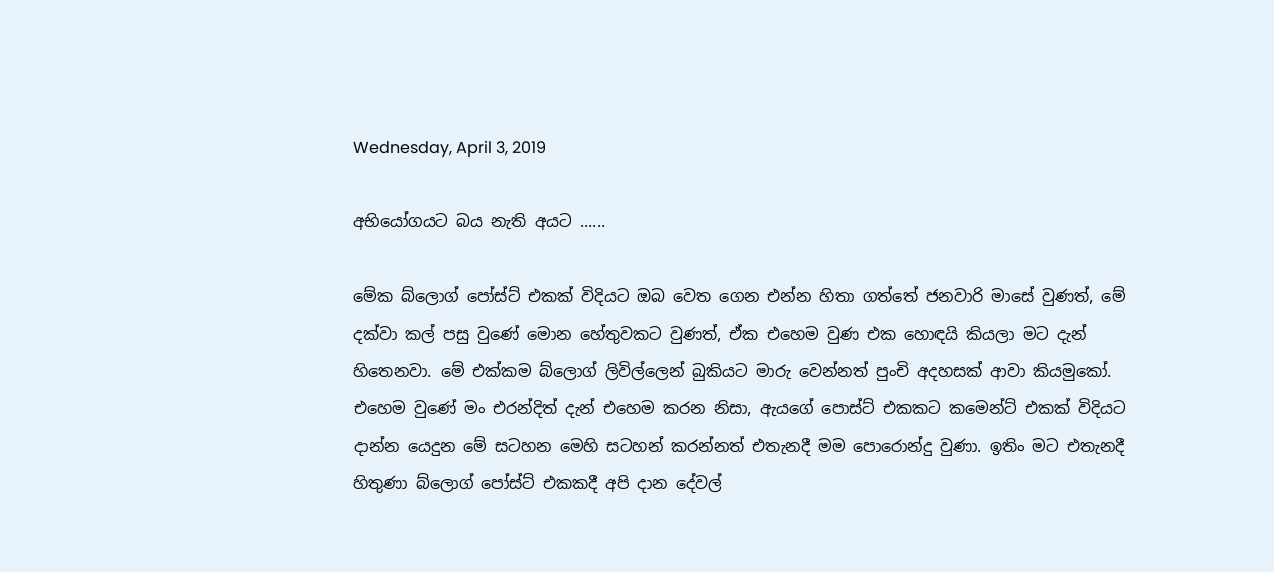Wednesday, April 3, 2019

අභියෝගයට බය නැති අයට ......

මේක බ්ලොග් පෝස්ට් එකක් විදියට ඔබ වෙත ගෙන එන්න හිතා ගත්තේ ජනවාරි මාසේ වුණත්, මේ දක්වා කල් පසු වුණේ මොන හේතුවකට වුණත්, ඒක එහෙම වුණ එක හොඳයි කියලා මට දැන් හිතෙනවා. මේ එක්කම බ්ලොග් ලිවිල්ලෙන් බුකියට මාරු වෙන්නත් පුංචි අදහසක් ආවා කියමුකෝ. එහෙම වුණේ මං එරන්දිත් දැන් එහෙම කරන නිසා, ඇයගේ පොස්ට් එකකට කමෙන්ට් එකක් විදියට දාන්න යෙදුන මේ සටහන මෙහි සටහන් කරන්නත් එතැනදී මම පොරොන්දු වුණා. ඉතිං මට එතැනදී හිතුණා බ්ලොග් පෝස්ට් එකකදී අපි දාන දේවල්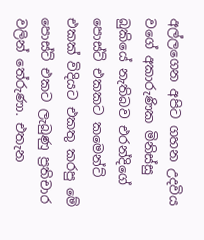අල්ලගෙන අපිට ගහන උදවිය වගේ අකාරුණික මිනිස්සු බුකියේ නැතිබව එරන්දිගේ පොස්ට් එකකට කමෙන්ට් එකක් විදියට එකතු කරපු මේ පොස්ට් එකට ලැබුණු ප්‍රතිචාර වලින් තේරුණා. එතැන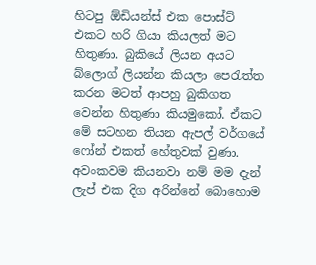හිටපු ඕඩියන්ස් එක පොස්ට් එකට හරි ගියා කියලත් මට හිතුණා. බුකියේ ලියන අයට බ්ලොග් ලියන්න කියලා පෙරැත්ත කරන මටත් ආපහු බුකිගත වෙන්න හිතුණා කියමුකෝ. ඒකට මේ සටහන තියන ඇපල් වර්ගයේ ෆෝන් එකත් හේතුවක් වුණා. අවංකවම කියනවා නම් මම දැන් ලැප් එක දිග අරින්නේ බොහොම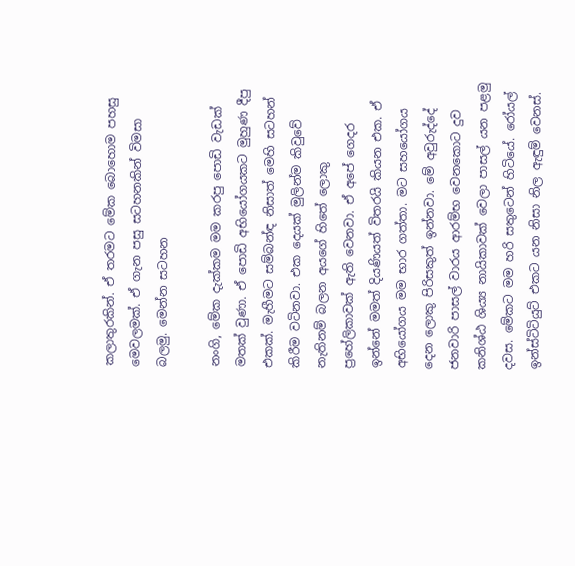කලාතුරකින්. ඒ තරමට මේක බොහොම පහසු මෙවලමක්. ඒ ගැන පසු සටහනකින් විමසා බලමු. මෙන්න සටහන

නංගි, මේක දැක්කම මම කරපු පොඩි වැඩක් මතක් වුණා. ඒ පොඩි අභියෝගයකට මුහුණ දීපු එකක්. මැහීමට සම්බන්ඳ නිසාත් මෙහි සටහන් කිරීම වටිනවා. එක දෙයක් මුලින්ම කිවුවේ නැතිනම් බලන අයගේ හිතේ ලොකු ප්‍රහේලිකාවක් ඇති වෙනවා. ඒ අපේ ගෙදර ඉන්නේ මමත් දියණියත් විතරයි කියන එක. ඒ අභියෝගය මම භාර ගත්තා. මට සහයෝගය දෙන ලොකු පිරිසකුත් ඉන්නවා. මේ අවුරුද්දේ ජනවාරි පාසල් වාරය ආරම්භ වෙනකොට දුව කනිශ්ඨ ශිය්‍ය නායිකාවක් වෙලා පාසල් යන පළමු දවස. මේකට මම හරි සතුටෙන් හිටියේ. රෝයල් ඉන්ස්ටිටියුට් එකට යන නිසා නිල ඇඳුම් වෙනස්.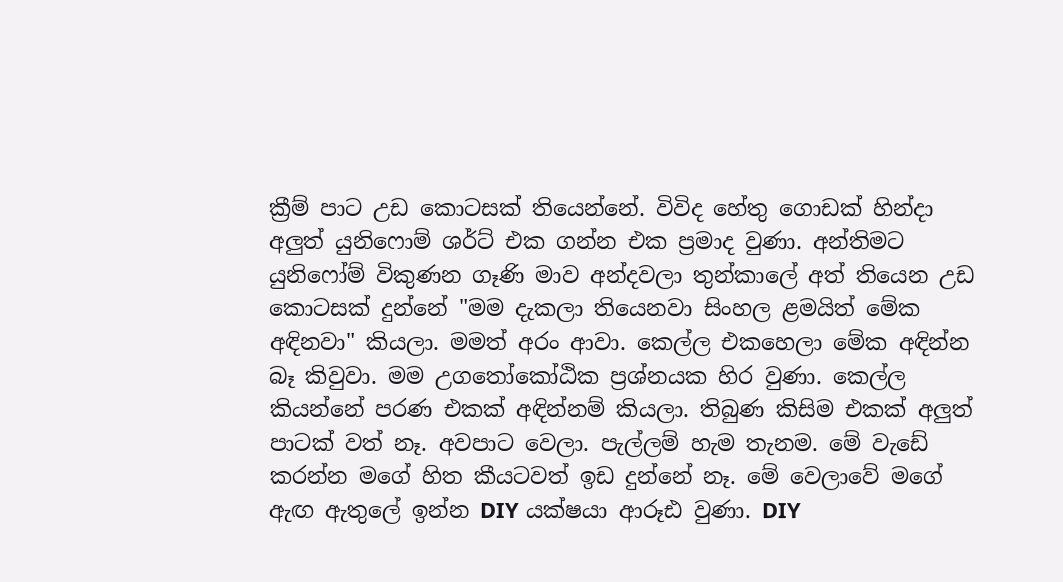ක්‍රීම් පාට උඩ කොටසක් තියෙන්නේ. විවිද හේතු ගොඩක් හින්දා අලුත් යුනිෆොම් ශර්ට් එක ගන්න එක ප්‍රමාද වුණා. අන්තිමට යුනිෆෝම් විකුණන ගෑණි මාව අන්දවලා තුන්කාලේ අත් තියෙන උඩ කොටසක් දුන්නේ "මම දැකලා තියෙනවා සිංහල ළමයිත් මේක අඳිනවා" කියලා. මමත් අරං ආවා. කෙල්ල එකහෙලා මේක අඳින්න බෑ කිවුවා. මම උගතෝකෝඨික ප්‍රශ්නයක හිර වුණා. කෙල්ල කියන්නේ පරණ එකක් අඳින්නම් කියලා. තිබුණ කිසිම එකක් අලුත් පාටක් වත් නෑ. අවපාට වෙලා. පැල්ලම් හැම තැනම. මේ වැඩේ කරන්න මගේ හිත කීයටවත් ඉඩ දුන්නේ නෑ. මේ වෙලාවේ මගේ ඇඟ ඇතුලේ ඉන්න DIY යක්ෂයා ආරූඪ වුණා. DIY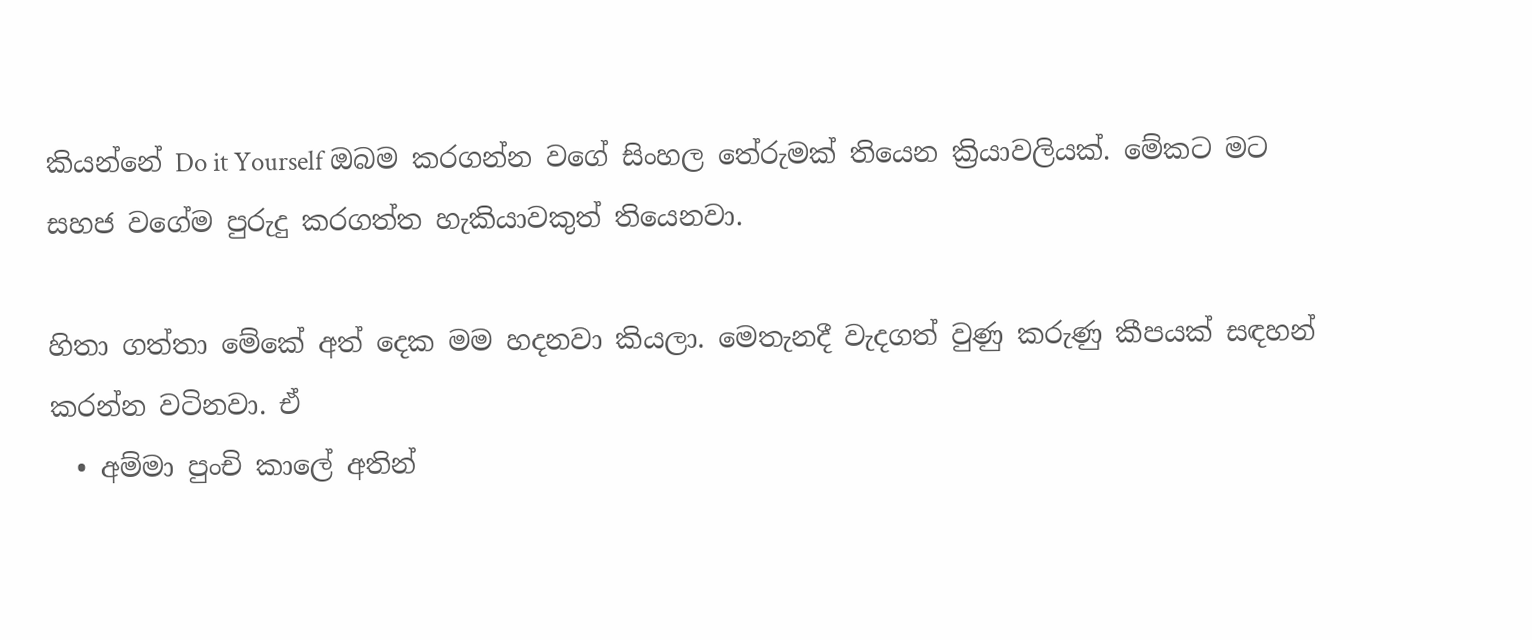කියන්නේ Do it Yourself ඔබම කරගන්න වගේ සිංහල තේරුමක් තියෙන ක්‍රියාවලියක්. මේකට මට සහජ වගේම පුරුදු කරගත්ත හැකියාවකුත් තියෙනවා.

හිතා ගත්තා මේකේ අත් දෙක මම හදනවා කියලා. මෙතැනදී වැදගත් වුණු කරුණු කීපයක් සඳහන් කරන්න වටිනවා. ඒ
  • අම්මා පුංචි කාලේ අතින්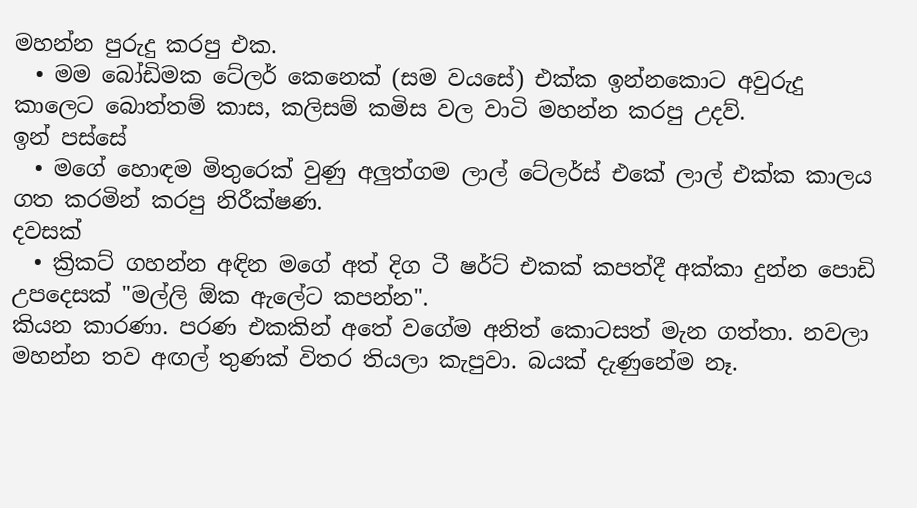මහන්න පුරුදු කරපු එක.
  • මම බෝඩිමක ටේලර් කෙනෙක් (සම වයසේ) එක්ක ඉන්නකොට අවුරුදු කාලෙට බොත්තම් කාස, කලිසම් කමිස වල වාටි මහන්න කරපු උදව්.
ඉන් පස්සේ
  • මගේ හොඳම මිතුරෙක් වුණු අලුත්ගම ලාල් ටේලර්ස් එකේ ලාල් එක්ක කාලය ගත කරමින් කරපු නිරීක්ෂණ.
දවසක්
  • ක්‍රිකට් ගහන්න අඳින මගේ අත් දිග ටී ෂර්ට් එකක් කපත්දී අක්කා දුන්න පොඩි උපදෙසක් "මල්ලි ඕක ඇලේට කපන්න".
කියන කාරණා. පරණ එකකින් අතේ වගේම අනිත් කොටසත් මැන ගත්තා. නවලා මහන්න තව අඟල් තුණක් විතර තියලා කැපුවා. බයක් දැණුනේම නෑ.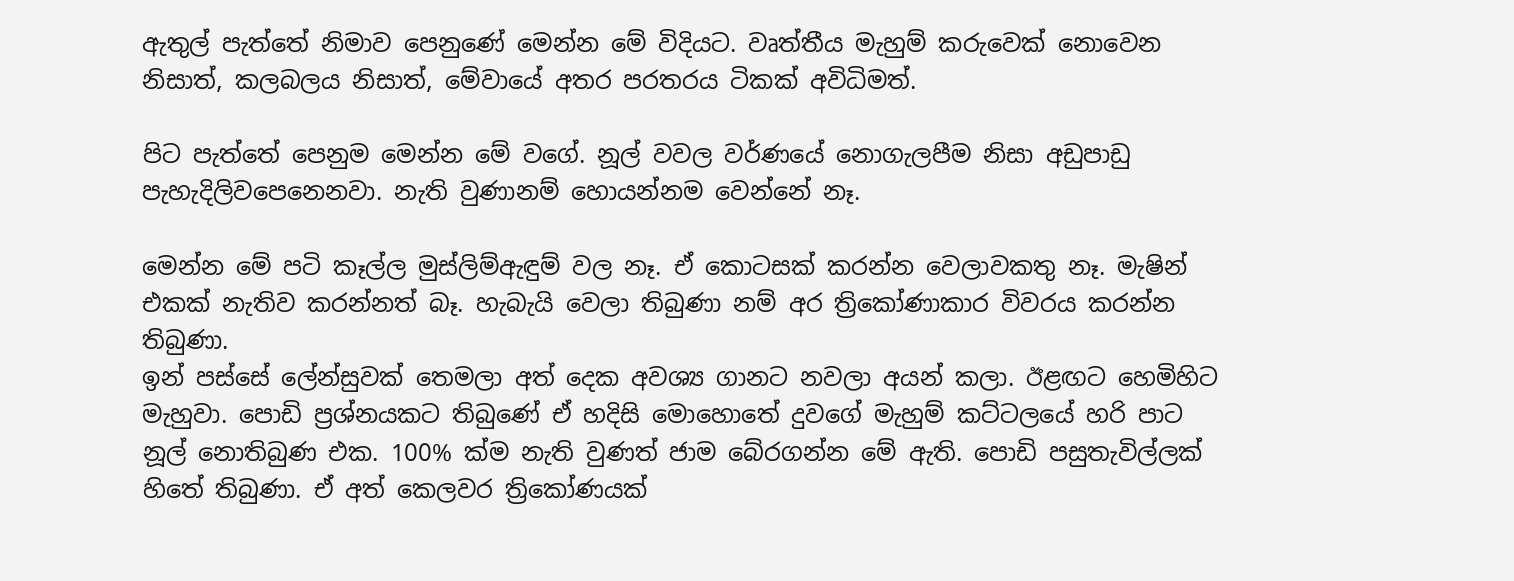ඇතුල් පැත්තේ නිමාව පෙනුණේ මෙන්න මේ විදියට. වෘත්තීය මැහුම් කරුවෙක් නොවෙන නිසාත්, කලබලය නිසාත්, මේවායේ අතර පරතරය ටිකක් අවිධිමත්.

පිට පැත්තේ පෙනුම මෙන්න මේ වගේ. නූල් වවල වර්ණයේ නොගැලපීම නිසා අඩුපාඩු පැහැදිලිවපෙනෙනවා. නැති වුණානම් හොයන්නම වෙන්නේ නෑ.

මෙන්න මේ පටි කෑල්ල මුස්ලිම්ඇඳුම් වල නෑ. ඒ කොටසක් කරන්න වෙලාවකතු නෑ. මැෂින් එකක් නැතිව කරන්නත් බෑ. හැබැයි වෙලා තිබුණා නම් අර ත්‍රිකෝණාකාර විවරය කරන්න තිබුණා.
ඉන් පස්සේ ලේන්සුවක් තෙමලා අත් දෙක අවශ්‍ය ගානට නවලා අයන් කලා. ඊළඟට හෙමිහිට මැහුවා. පොඩි ප්‍රශ්නයකට තිබුණේ ඒ හදිසි මොහොතේ දුවගේ මැහුම් කට්ටලයේ හරි පාට නූල් නොතිබුණ එක. 100% ක්ම නැති වුණත් ජාම බේරගන්න මේ ඇති. පොඩි පසුතැවිල්ලක් හිතේ තිබුණා. ඒ අත් කෙලවර ත්‍රිකෝණයක්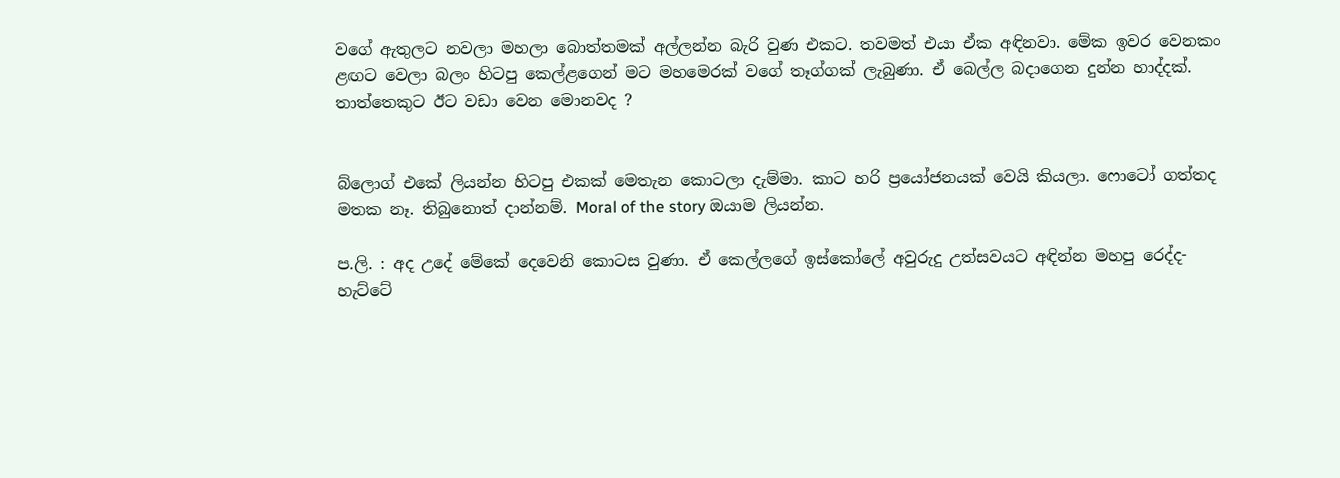වගේ ඇතුලට නවලා මහලා බොත්තමක් අල්ලන්න බැරි වුණ එකට. තවමත් එයා ඒක අඳිනවා. මේක ඉවර වෙනකං ළඟට වෙලා බලං හිටපු කෙල්ළගෙන් මට මහමෙරක් වගේ තෑග්ගක් ලැබුණා. ඒ බෙල්ල බදාගෙන දුන්න හාද්දක්. තාත්‍තෙකුට ඊට වඩා වෙන මොනවද ?


බ්ලොග් එකේ ලියන්න හිටපු එකක් මෙතැන කොටලා දැම්මා. කාට හරි ප්‍රයෝජනයක් වෙයි කියලා. ෆොටෝ ගත්තද මතක නෑ. තිබුනොත් දාන්නම්. Moral of the story ඔයාම ලියන්න.

ප.ලි. : අද උදේ මේකේ දෙවෙනි කොටස වුණා. ඒ කෙල්ලගේ ඉස්කෝලේ අවුරුදු උත්සවයට අඳින්න මහපු රෙද්ද-හැට්ටේ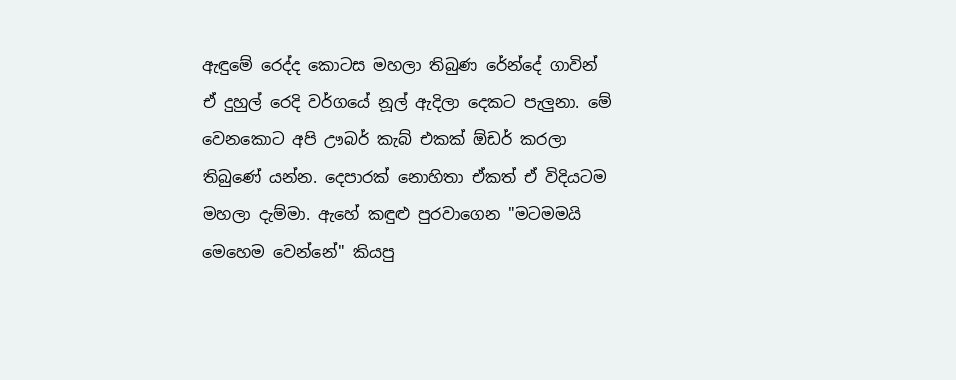ඇඳුමේ රෙද්ද කොටස මහලා තිබුණ රේන්දේ ගාවින් ඒ දුහුල් රෙදි වර්ගයේ නූල් ඇදිලා දෙකට පැලුනා. මේ වෙනකොට අපි ඌබර් කැබ් එකක් ඕඩර් කරලා තිබුණේ යන්න. දෙපාරක් නොහිතා ඒකත් ඒ විදියටම මහලා දැම්මා. ඇහේ කඳුළු පුරවාගෙන "මටමමයි මෙහෙම වෙන්නේ" කියපු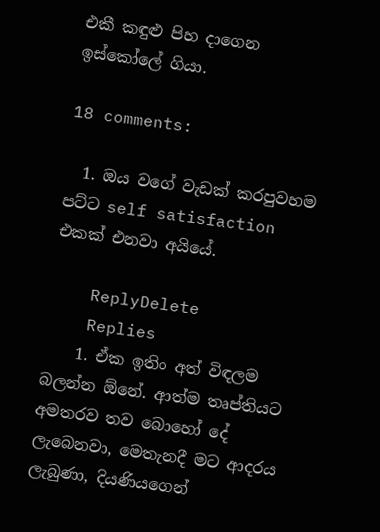එකී කඳුළු පිහ දාගෙන ඉස්කෝලේ ගියා.

18 comments:

  1. ඔය වගේ වැඩක් කරපුවහම පට්ට self satisfaction එකක් එනවා අයියේ.

    ReplyDelete
    Replies
    1. ඒක ඉතිං අත් විඳලම බලන්න ඕනේ. ආත්ම තෘප්තියට අමතරව තව බොහෝ දේ ලැබෙනවා, මෙතැනදී මට ආදරය ලැබුණා, දියණියගෙන්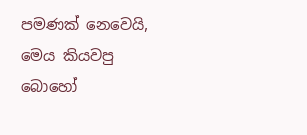පමණක් නෙවෙයි, මෙය කියවපු බොහෝ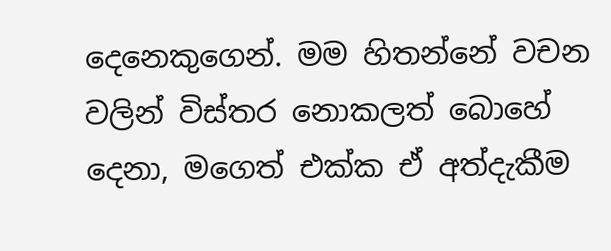දෙනෙකුගෙන්. මම හිතන්නේ වචන වලින් විස්තර නොකලත් බොහේ දෙනා, මගෙත් එක්ක ඒ අත්දැකීම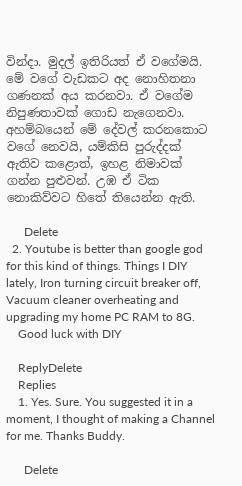වින්දා. මුදල් ඉතිරියත් ඒ වගේමයි. මේ වගේ වැඩකට අද නොහිතනා ගණනක් අය කරනවා. ඒ වගේම නිපුණතාවක් ගොඩ නැගෙනවා. අහම්බයෙන් මේ දේවල් කරනකොට වගේ නෙවයි, යම්කිසි පුරුද්දක් ඇතිව කළොත්, ඉහළ නිමාවක් ගන්න පුළුවන්. උඹ ඒ ටික නොකිව්වට හිතේ තියෙන්න ඇති.

      Delete
  2. Youtube is better than google god for this kind of things. Things I DIY lately, Iron turning circuit breaker off, Vacuum cleaner overheating and upgrading my home PC RAM to 8G.
    Good luck with DIY

    ReplyDelete
    Replies
    1. Yes. Sure. You suggested it in a moment, I thought of making a Channel for me. Thanks Buddy.

      Delete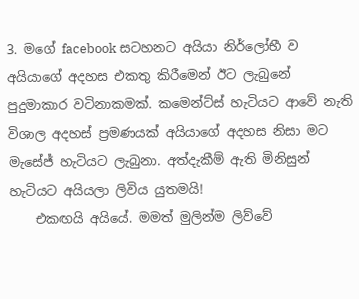3. මගේ facebook සටහනට අයියා නිර්ලෝභී ව අයියාගේ අදහස එකතු කිරීමෙන් ඊට ලැබුනේ පුදුමාකාර වටිනාකමක්. කමෙන්ට්ස් හැටියට ආවේ නැති විශාල අදහස් ප්‍රමණයක් අයියාගේ අදහස නිසා මට මැසේජ් හැටියට ලැබුනා. අත්දැකීම් ඇති මිනිසුන් හැටියට අයියලා ලිවිය යුතමයි!
    එකඟයි අයියේ. මමත් මුලින්ම ලිව්වේ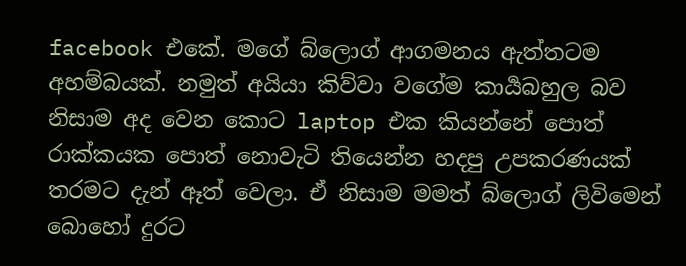facebook එකේ. මගේ බ්ලොග් ආගමනය ඇත්තටම අහම්බයක්. නමුත් අයියා කිව්වා වගේම කාර්‍යබහුල බව නිසාම අද වෙන කොට laptop එක කියන්නේ පොත් රාක්කයක පොත් නොවැටි තියෙන්න හදපු උපකරණයක් තරමට දැන් ඈත් වෙලා. ඒ නිසාම මමත් බ්ලොග් ලිවිමෙන් බොහෝ දුරට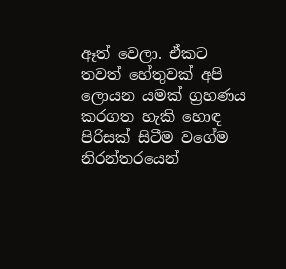ඈත් වෙලා. ඒකට තවත් හේතුවක් අපි ලොයන යමක් ග්‍රහණය කරගත හැකි හොඳ පිරිසක් සිටීම වගේම නිරන්තරයෙන්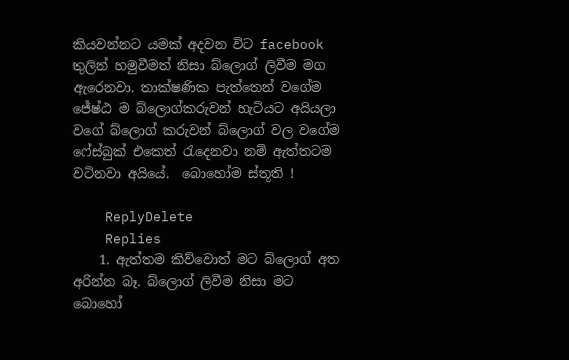කියවන්නට යමක් අදවන විට facebook තුලින් හමුවීමත් නිසා බ්ලොග් ලිවීම මග ඇරෙනවා. තාක්ෂණික පැත්තෙන් වගේම ජේෂ්ඨ ම බ්ලොග්කරුවන් හැටියට අයියලා වගේ බ්ලොග් කරුවන් බ්ලොග් වල වගේම ෆේස්බුක් එකෙත් රැදෙනවා නම් ඇත්තටම වටිනවා අයියේ.  බොහෝම ස්තූති !

    ReplyDelete
    Replies
    1. ඇත්තම කිව්වොත් මට බ්ලොග් අත අරින්න බෑ. බ්ලොග් ලිවීම නිසා මට බොහෝ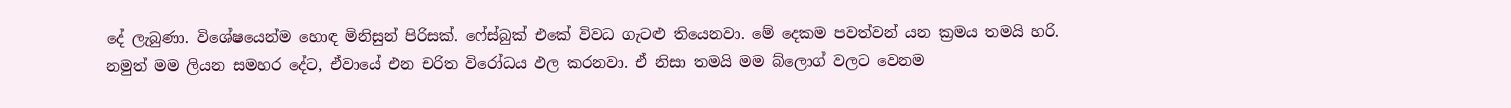දේ ලැබුණා. විශේෂයෙන්ම හොඳ මිනිසුන් පිරිසක්. ෆේස්බුක් එකේ විවධ ගැටළු තියෙනවා. මේ දෙකම පවත්වන් යන ක්‍රමය තමයි හරි. නමුත් මම ලියන සමහර දේට, ඒවායේ එන චරිත විරෝධය ඵල කරනවා. ඒ නිසා තමයි මම බ්ලොග් වලට වෙනම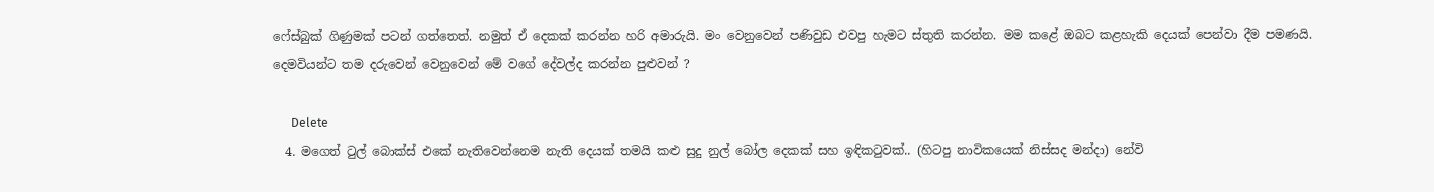ෆේස්බුක් ගිණුමක් පටන් ගත්තෙත්. නමුත් ඒ දෙකක් කරන්න හරි අමාරුයි. මං වෙනුවෙන් පණිවුඩ එවපු හැමට ස්තුති කරන්න. මම කළේ ඔබට කළහැකි දෙයක් පෙන්වා දීම පමණයි. දෙමවියන්ට තම දරුවෙන් වෙනුවෙන් මේ වගේ දේවල්ද කරන්න පුළුවන් ?

      Delete
  4. මගෙත් ටුල් බොක්ස් එකේ නැතිවෙන්නෙම නැති දෙයක් තමයි කළු සුදු නුල් බෝල දෙකක් සහ ඉඳිකටුවක්.. (හිටපු නාවිකයෙක් නිස්සද මන්දා) නේවි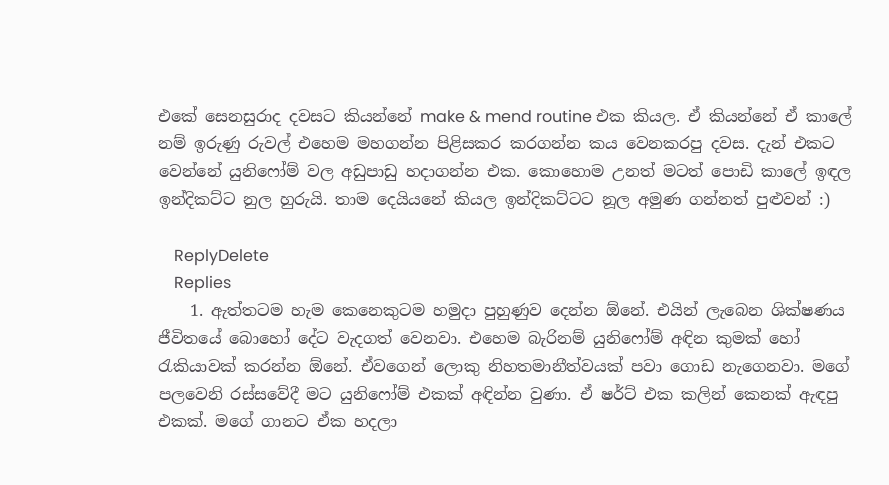එකේ සෙනසුරාද දවසට කියන්නේ make & mend routine එක කියල. ඒ කියන්නේ ඒ කාලේ නම් ඉරුණු රුවල් එහෙම මහගන්න පිළිසකර කරගන්න කය වෙනකරපු දවස. දැන් එකට වෙන්නේ යුනිෆෝම් වල අඩුපාඩු හදාගන්න එක. කොහොම උනත් මටත් පොඩි කාලේ ඉඳල ඉන්දිකට්ට නුල හුරුයි. තාම දෙයියනේ කියල ඉන්දිකට්ටට නූල අමුණ ගන්නත් පුළුවන් :)

    ReplyDelete
    Replies
    1. ඇත්තටම හැම කෙනෙකුටම හමුදා පුහුණුව දෙන්න ඕනේ. එයින් ලැබෙන ශික්ෂණය ජීවිතයේ බොහෝ දේට වැදගත් වෙනවා. එහෙම බැරිනම් යුනිෆෝම් අඳින කුමක් හෝ රැකියාවක් කරන්න ඕනේ. ඒවගෙන් ලොකු නිහතමානීත්වයක් පවා ගොඩ නැගෙනවා. මගේ පලවෙනි රස්සවේදී මට යුනිෆෝම් එකක් අඳින්න වුණා. ඒ ෂර්ට් එක කලින් කෙනක් ඇඳපු එකක්. මගේ ගානට ඒක හදලා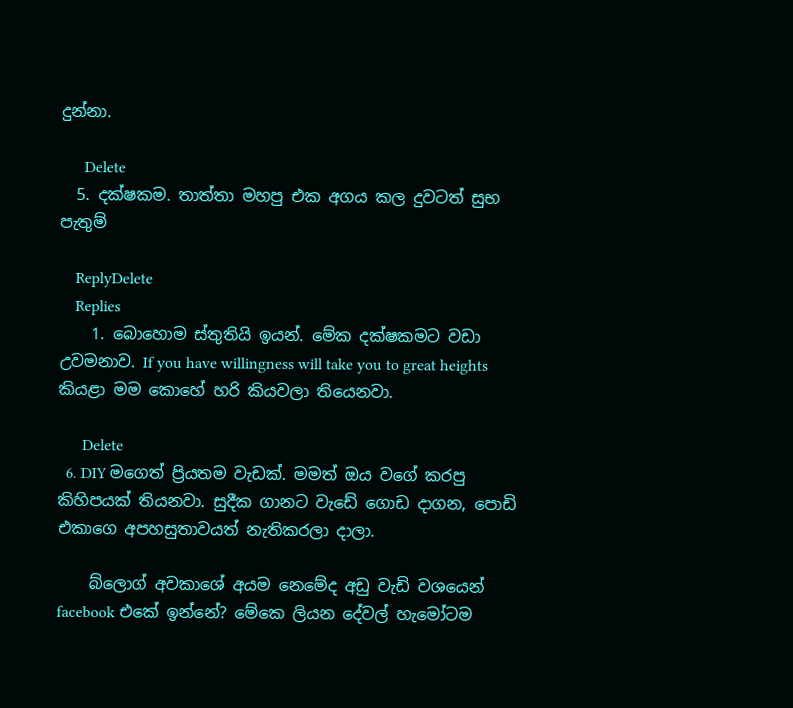දුන්නා.

      Delete
  5. දක්ෂකම. තාත්තා මහපු එක අගය කල දුවටත් සුභ පැතුම්

    ReplyDelete
    Replies
    1. බොහොම ස්තුතියි ඉයන්. මේක දක්ෂකමට වඩා උවමනාව. If you have willingness will take you to great heights කියළා මම කොහේ හරි කියවලා තියෙනවා.

      Delete
  6. DIY මගෙත් ප්‍රියතම වැඩක්. මමත් ඔය වගේ කරපු කිහිපයක් තියනවා. සුදීක ගානට වැඩේ ගොඩ දාගන, පොඩි එකාගෙ අපහසුතාවයත් නැතිකරලා දාලා.

    බ්ලොග් අවකාශේ අයම නෙමේද අඩු වැඩි වශයෙන් facebook එකේ ඉන්නේ? මේකෙ ලියන දේවල් හැමෝටම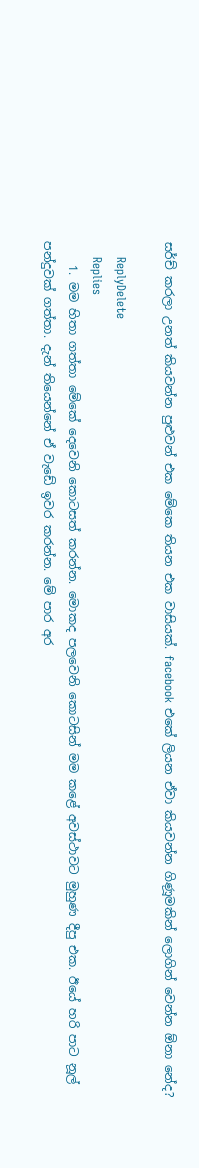සර්ච් කරලා උනත් කියවන්න පුළුවන් එක මේකෙ තියන එක වාසියක්. facebook එකේ ලියන ඒවා කියවන්න ගිණූමකින් ලොගින් වෙන්න ඕනා නේද?

    ReplyDelete
    Replies
    1. මම හිතා ගත්තා මේකේ දෙවෙනි කොටසත් කරන්න. මොකද පලවෙනි කොටසින් මම කළේ අවස්ථාවට මුහුණ දීපු එක. ඊයේ හරි පාට නූල් පන්දුවක් ගත්තා. දැන් තියෙන්නේ ඒ වැඩේ ඉවර කරන්න. මේ පාර අර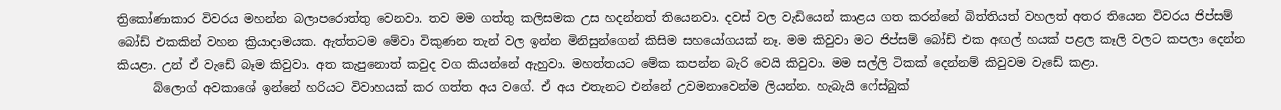ත්‍රිකෝණාකාර විවරය මහන්න බලාපරොත්තු වෙනවා. තව මම ගත්තු කලිසමක උස හදන්නත් තියෙනවා. දවස් වල වැඩියෙන් කාළය ගත කරන්නේ බිත්තියත් වහලත් අතර තියෙන විවරය ජිප්සම් බෝඩ් එකකින් වහන ක්‍රියාදාමයක. ඇත්තටම මේවා විකුණන තැන් වල ඉන්න මිනිසුන්ගෙන් කිසිම සහයෝගයක් නෑ. මම කිවුවා මට ජිප්සම් බෝඩ් එක අඟල් හයක් පළල කෑලි වලට කපලා දෙන්න කියළා. උන් ඒ වැඩේ බෑම කිවුවා. අත කැපුනොත් කවුද වග කියන්නේ ඇහුවා. මහත්තයට මේක කපන්න බැරි වෙයි කිවුවා. මම සල්ලි ටිකක් දෙන්නම් කිවුවම වැඩේ කළා.
      බ්ලොග් අවකාශේ ඉන්නේ හරියට විවාහයක් කර ගත්ත අය වගේ. ඒ අය එතැනට එන්නේ උවමනාවෙන්ම ලියන්න. හැබැයි ෆේස්බුක්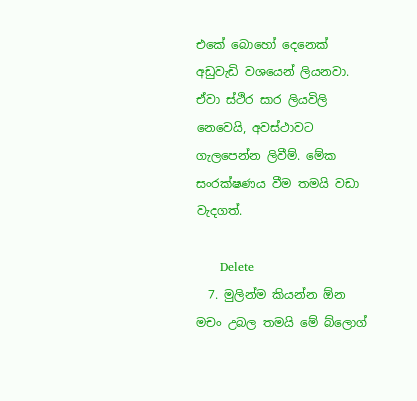එකේ බොහෝ දෙනෙක් අඩුවැඩි වශයෙන් ලියනවා. ඒවා ස්ථිර සාර ලියවිලි නෙවෙයි, අවස්ථාවට ගැලපෙන්න ලිවීම්. මේක සංරක්ෂණය වීම තමයි වඩා වැදගත්.

      Delete
  7. මුලින්ම කියන්න ඕන මචං උබල තමයි මේ බ්ලොග්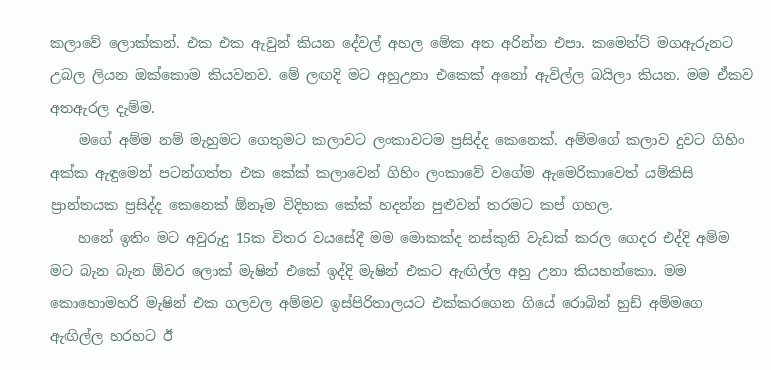කලාවේ ලොක්කන්. එක එක ඇවුන් කියන දේවල් අහල මේක අත අරින්න එපා. කමෙන්ට් මගඇරුනට උබල ලියන ඔක්කොම කියවනව. මේ ලඟදි මට අහුඋනා එකෙක් අනෝ ඇවිල්ල බයිලා කියන. මම ඒකව අතඇරල දැම්ම.
    මගේ අම්ම නම් මැහුමට ගෙතුමට කලාවට ලංකාවටම ප්‍රසිද්ද කෙනෙක්. අම්මගේ කලාව දුවට ගිහිං අක්ක ඇඳුමෙන් පටන්ගත්ත එක කේක් කලාවෙන් ගිහිං ලංකාවේ වගේම ඇමෙරිකාවෙත් යම්කිසි ප්‍රාන්තයක ප්‍රසිද්ද කෙනෙක් ඕනෑම විදිහක කේක් හදන්න පුළුවන් තරමට කප් ගහල.
    හනේ ඉතිං මට අවුරුදු 15ක විතර වයසේදී මම මොකක්ද නස්කුනි වැඩක් කරල ගෙදර එද්දි අම්ම මට බැන බැන ඕවර ලොක් මැෂින් එකේ ඉද්දි මැෂින් එකට ඇඟිල්ල අහු උනා කියහන්කො. මම කොහොමහරි මැෂින් එක ගලවල අම්මව ඉස්පිරිතාලයට එක්කරගෙන ගියේ රොබින් හුඩ් අම්මගෙ ඇඟිල්ල හරහට ඊ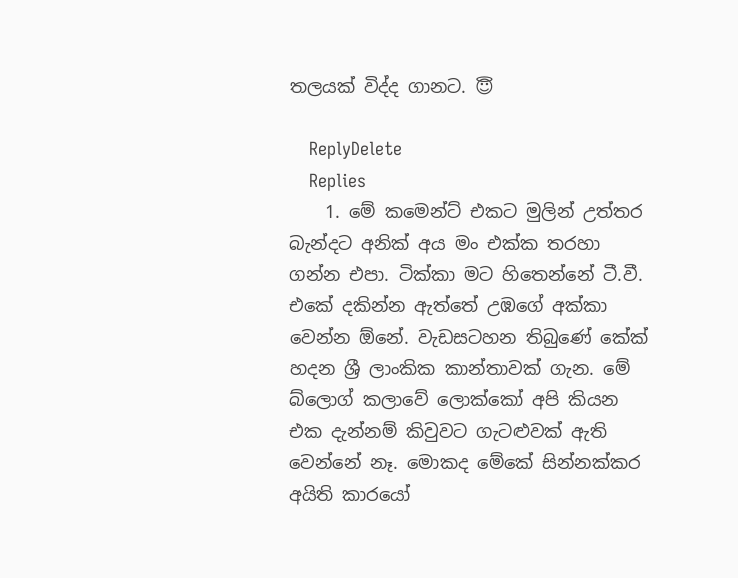තලයක් විද්ද ගානට. 😇

    ReplyDelete
    Replies
    1. මේ කමෙන්ට් එකට මුලින් උත්තර බැන්දට අනික් අය මං එක්ක තරහා ගන්න එපා. ටික්කා මට හිතෙන්නේ ටී.වී. එකේ දකින්න ඇත්තේ උඹගේ අක්කා වෙන්න ඕනේ. වැඩසටහන තිබුණේ කේක් හදන ශ්‍රී ලාංකික කාන්තාවක් ගැන. මේ බ්ලොග් කලාවේ ලොක්කෝ අපි කියන එක දැන්නම් කිවුවට ගැටළුවක් ඇති වෙන්නේ නෑ. මොකද මේකේ සින්නක්කර අයිති කාරයෝ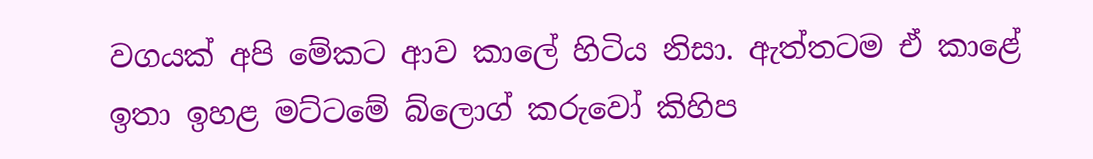වගයක් අපි මේකට ආව කාලේ හිටිය නිසා. ඇත්තටම ඒ කාළේ ඉතා ඉහළ මට්ටමේ බ්ලොග් කරුවෝ කිහිප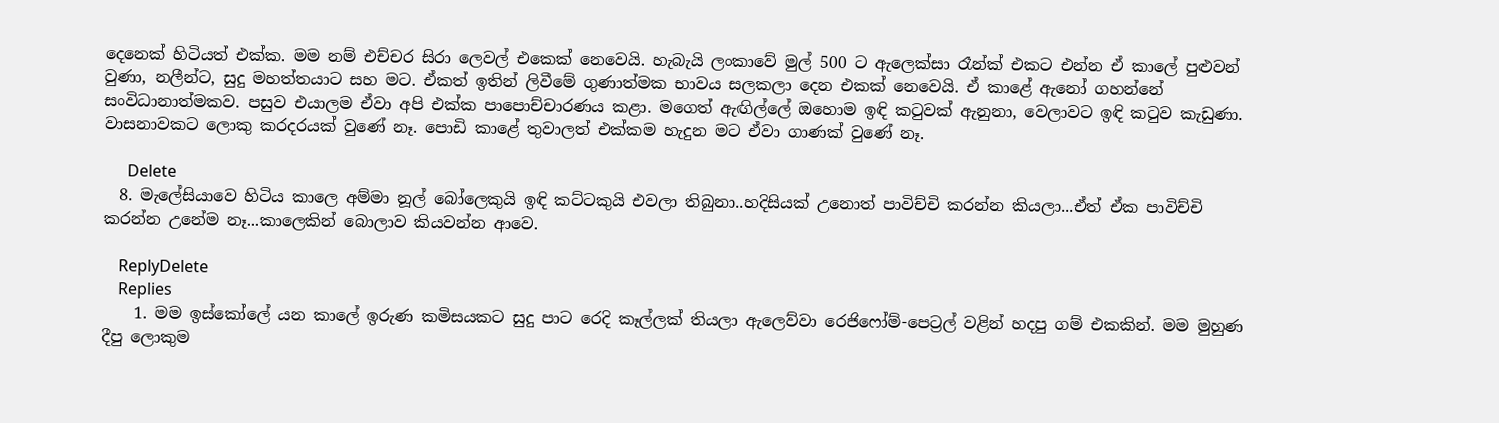දෙනෙක් හිටියත් එක්ක. මම නම් එච්චර සිරා ලෙවල් එකෙක් නෙවෙයි. හැබැයි ලංකාවේ මුල් 500 ට ඇලෙක්සා රෑන්ක් එකට එන්න ඒ කාලේ පුළුවන් වුණා, නලීන්ට, සුදු මහත්තයාට සහ මට. ඒකත් ඉතින් ලිවීමේ ගුණාත්මක භාවය සලකලා දෙන එකක් නෙවෙයි. ඒ කාළේ ඇනෝ ගහන්නේ සංවිධානාත්මකව. පසුව එයාලම ඒවා අපි එක්ක පාපොච්චාරණය කළා. මගෙත් ඇඟිල්ලේ ඔහොම ඉඳි කටුවක් ඇනුනා, වෙලාවට ඉඳි කටුව කැඩුණා. වාසනාවකට ලොකු කරදරයක් වුණේ නෑ. පොඩි කාළේ තුවාලත් එක්කම හැදුන මට ඒවා ගාණක් වුණේ නෑ.

      Delete
  8. මැලේසියාවෙ හිටිය කාලෙ අම්මා නූල් බෝලෙකුයි ඉඳි කට්ටකුයි එවලා තිබුනා..හදිසියක් උනොත් පාවිච්චි කරන්න කියලා...ඒත් ඒක පාවිච්චි කරන්න උනේම නෑ...කාලෙකින් බොලාව කියවන්න ආවෙ.

    ReplyDelete
    Replies
    1. මම ඉස්කෝලේ යන කාලේ ඉරුණ කමිසයකට සුදු පාට රෙදි කෑල්ලක් තියලා ඇලෙව්වා රෙජිෆෝම්-පෙට්‍රල් වළින් හදපු ගම් එකකින්. මම මුහුණ දීපු ලොකුම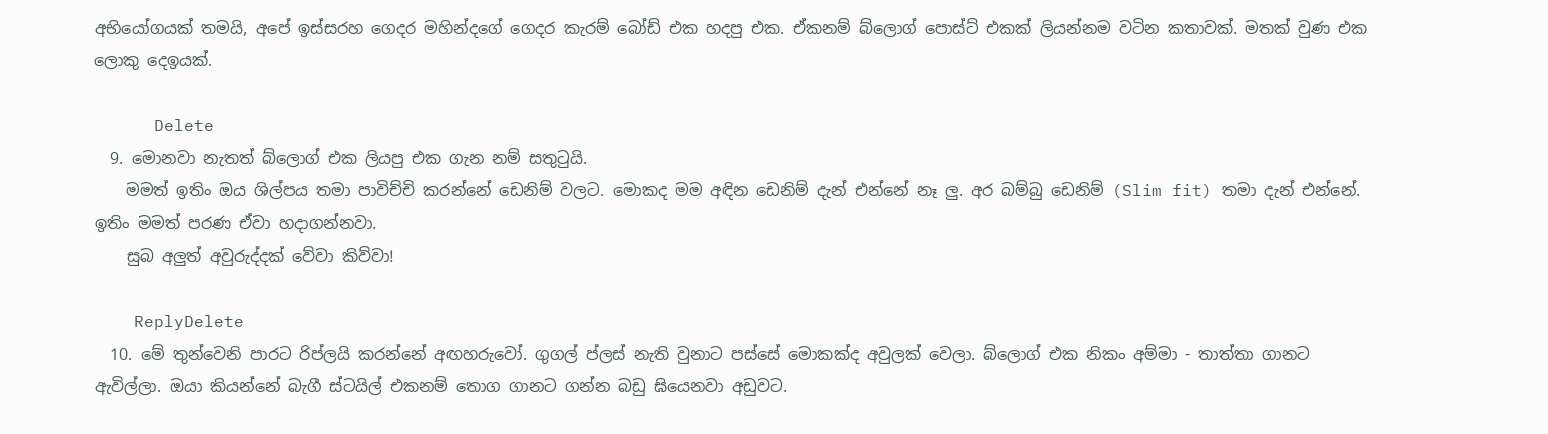අභියෝගයක් තමයි, අපේ ඉස්සරහ ගෙදර මහින්දගේ ගෙදර කැරම් බෝඩ් එක හදපු එක. ඒකනම් බ්ලොග් පොස්ට් එකක් ලියන්නම වටින කතාවක්. මතක් වුණ එක ලොකු දෙඉයක්.

      Delete
  9. මොනවා නැතත් බ්ලොග් එක ලියපු එක ගැන නම් සතුටුයි.
    මමත් ඉතිං ඔය ශිල්පය තමා පාවිච්චි කරන්නේ ඩෙනිම් වලට. මොකද මම අඳින ඩෙනිම් දැන් එන්නේ නෑ ලු. අර බම්බු ඩෙනිම් (Slim fit) තමා දැන් එන්නේ. ඉතිං මමත් පරණ ඒවා හදාගන්නවා.
    සුබ අලුත් අවුරුද්දක් වේවා කිව්වා!

    ReplyDelete
  10. මේ තුන්වෙනි පාරට රිප්ලයි කරන්නේ අඟහරුවෝ. ගුගල් ප්ලස් නැති වුනාට පස්සේ මොකක්ද අවුලක් වෙලා. බ්ලොග් එක නිකං අම්මා - තාත්තා ගානට ඇවිල්ලා. ඔයා කියන්නේ බැගී ස්ටයිල් එකනම් තොග ගානට ගන්න බඩු ඝියෙනවා අඩුවට.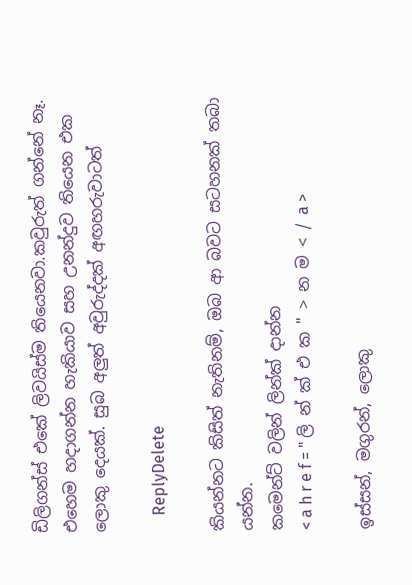ඩිලිගන්ස් එකේ ලිවයිස්ම තියෙනවා.කවුරුත් ගන්නේ නෑ. එහෙම හදාගන්න හැකියාව සහ උනන්දුව තියෙන එක ලොකු දෙයක්. සුබ අලුත් අවුරුද්දක් අඟහරුවාටත්

    ReplyDelete

කියන්නට කිසිත් නැතිනම්, ඔබ ආ බවට සටහනක් තබා යන්න.
කමෙන්ට් වලින් ලින්ක් දාන්න
< a h r e f = " ලි න් ක් එ ක " > න ම < / a >

ඉස්සන්, මගුරන්, ලොකු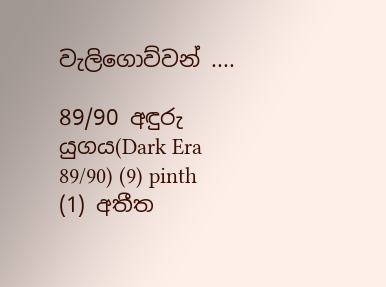වැලිගොව්වන් ....

89/90 අඳුරු යුගය(Dark Era 89/90) (9) pinth (1) අතීත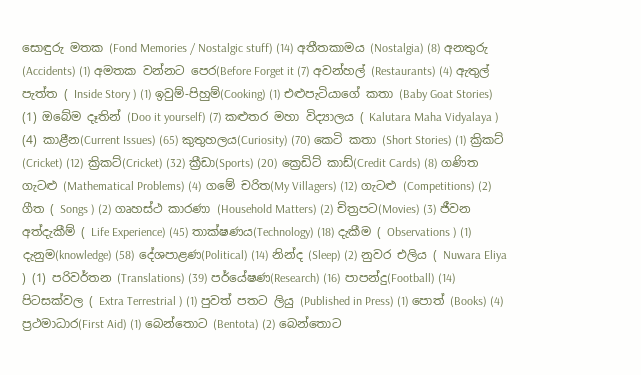සොඳුරු මතක (Fond Memories / Nostalgic stuff) (14) අතීතකාමය (Nostalgia) (8) අනතුරු (Accidents) (1) අමතක වන්නට පෙර(Before Forget it (7) අවන්හල් (Restaurants) (4) ඇතුල් පැත්ත ( Inside Story ) (1) ඉවුම්-පිහුම්(Cooking) (1) එළුපැටියාගේ කතා (Baby Goat Stories) (1) ඔබේම දෑතින් (Doo it yourself) (7) කළුතර මහා විද්‍යාලය ( Kalutara Maha Vidyalaya ) (4) කාළීන(Current Issues) (65) කුතුහලය(Curiosity) (70) කෙටි කතා (Short Stories) (1) ක්‍රිකට් (Cricket) (12) ක්‍රිකට්(Cricket) (32) ක්‍රීඩා(Sports) (20) ක්‍රෙඩිට් කාඩ්(Credit Cards) (8) ගණිත ගැටළු (Mathematical Problems) (4) ගමේ චරිත(My Villagers) (12) ගැටළු (Competitions) (2) ගීත ( Songs ) (2) ගෘහස්ථ කාරණා (Household Matters) (2) චිත්‍රපට(Movies) (3) ජීවන අත්දැකීම් ( Life Experience) (45) තාක්ෂණය(Technology) (18) දැකීම ( Observations ) (1) දැනුම(knowledge) (58) දේශපාළණ(Political) (14) නින්ද (Sleep) (2) නුවර එලිය ( Nuwara Eliya ) (1) පරිවර්තන (Translations) (39) පර්යේෂණ(Research) (16) පාපන්දු(Football) (14) පිටසක්වල ( Extra Terrestrial ) (1) පුවත් පතට ලියු (Published in Press) (1) පොත් (Books) (4) ප්‍රථමාධාර(First Aid) (1) බෙන්තොට (Bentota) (2) බෙන්තොට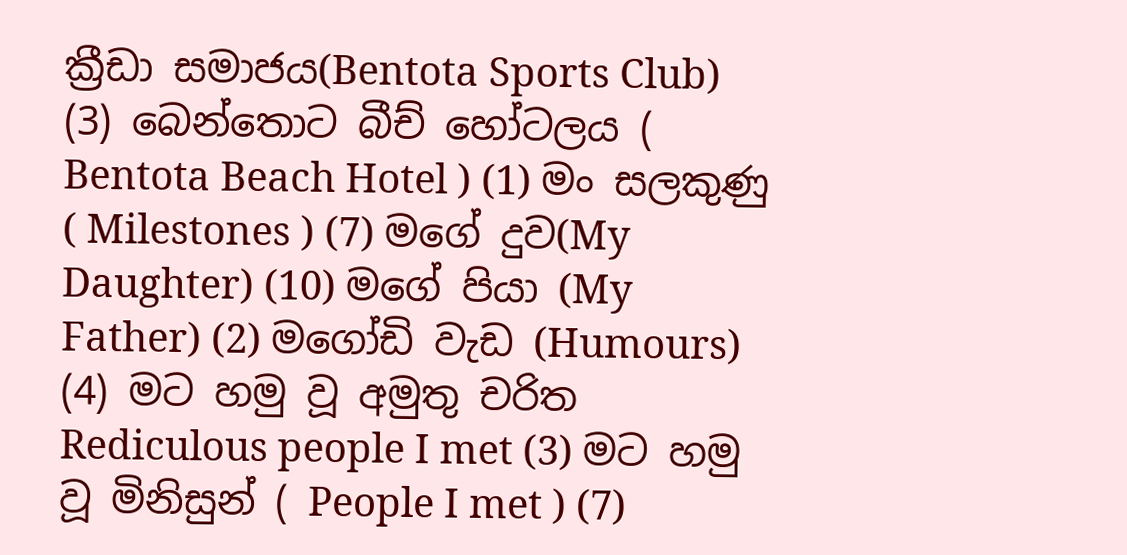ක්‍රීඩා සමාජය(Bentota Sports Club) (3) බෙන්තොට බීච් හෝටලය ( Bentota Beach Hotel ) (1) මං සලකුණු ( Milestones ) (7) මගේ දුව(My Daughter) (10) මගේ පියා (My Father) (2) මගෝඩි වැඩ (Humours) (4) මට හමු වූ අමුතු චරිත Rediculous people I met (3) මට හමු වූ මිනිසුන් ( People I met ) (7)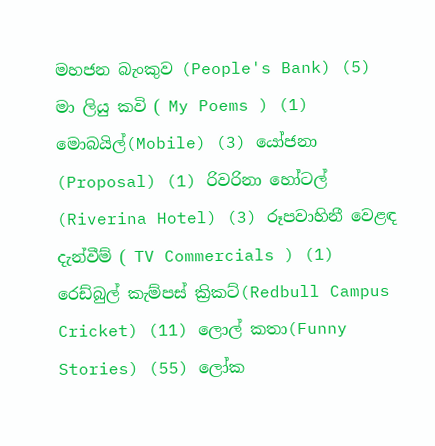මහජන බැංකුව (People's Bank) (5) මා ලියු කවි ( My Poems ) (1) මොබයිල්(Mobile) (3) යෝජනා (Proposal) (1) රිවරිනා හෝටල් (Riverina Hotel) (3) රූපවාහිනී වෙළඳ දැන්වීම් ( TV Commercials ) (1) රෙඩ්බුල් කැම්පස් ක්‍රිකට්(Redbull Campus Cricket) (11) ලොල් කතා(Funny Stories) (55) ලෝක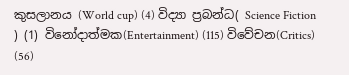කුසලානය (World cup) (4) විද්‍යා ප්‍රබන්ධ( Science Fiction ) (1) විනෝදාත්මක(Entertainment) (115) විවේචන(Critics) (56)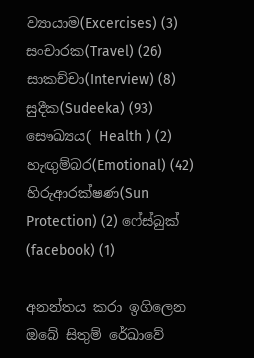ව්‍යායාම(Excercises) (3) සංචාරක(Travel) (26) සාකච්චා(Interview) (8) සුදීක(Sudeeka) (93) සෞඛ්‍යය( Health ) (2) හැඟුම්බර(Emotional) (42) හිරුආරක්ෂණ(Sun Protection) (2) ෆේස්බුක් (facebook) (1)

අනන්තය කරා ඉගිලෙන ඔබේ සිතුම් රේඛාවේ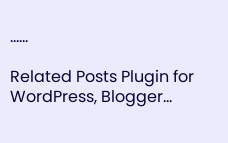......

Related Posts Plugin for WordPress, Blogger...